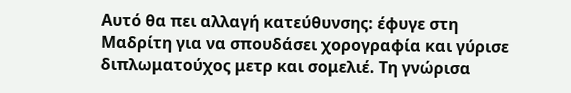Αυτό θα πει αλλαγή κατεύθυνσης: έφυγε στη Μαδρίτη για να σπουδάσει χορογραφία και γύρισε διπλωματούχος μετρ και σομελιέ. Τη γνώρισα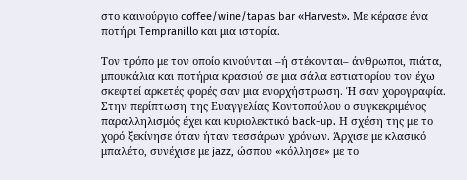στο καινούργιο coffee/wine/tapas bar «Harvest». Με κέρασε ένα ποτήρι Tempranillo και μια ιστορία.

Τον τρόπο με τον οποίο κινούνται –ή στέκονται– άνθρωποι, πιάτα, μπουκάλια και ποτήρια κρασιού σε μια σάλα εστιατορίου τον έχω σκεφτεί αρκετές φορές σαν μια ενορχήστρωση. Ή σαν χορογραφία. Στην περίπτωση της Ευαγγελίας Κοντοπούλου ο συγκεκριμένος παραλληλισμός έχει και κυριολεκτικό back-up. Η σχέση της με το χορό ξεκίνησε όταν ήταν τεσσάρων χρόνων. Άρχισε με κλασικό μπαλέτο, συνέχισε με jazz, ώσπου «κόλλησε» με το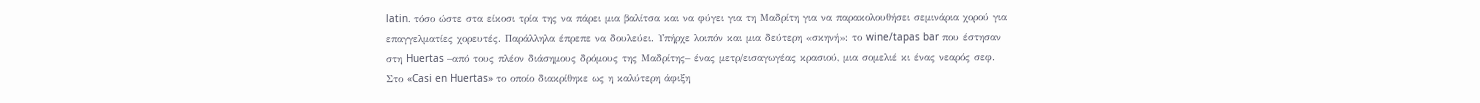latin. τόσο ώστε στα είκοσι τρία της να πάρει μια βαλίτσα και να φύγει για τη Μαδρίτη για να παρακολουθήσει σεμινάρια χορού για επαγγελματίες χορευτές. Παράλληλα έπρεπε να δουλεύει. Υπήρχε λοιπόν και μια δεύτερη «σκηνή»: το wine/tapas bar που έστησαν στη Huertas –από τους πλέον διάσημους δρόμους της Μαδρίτης– ένας μετρ/εισαγωγέας κρασιού, μια σομελιέ κι ένας νεαρός σεφ. Στο «Casi en Huertas» το οποίο διακρίθηκε ως η καλύτερη άφιξη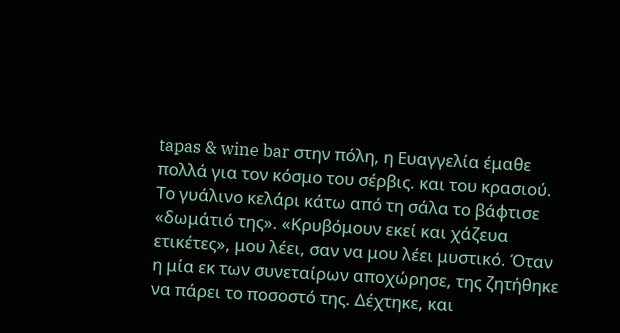tapas & wine bar στην πόλη, η Ευαγγελία έμαθε πολλά για τον κόσμο του σέρβις. και του κρασιού. Το γυάλινο κελάρι κάτω από τη σάλα το βάφτισε «δωμάτιό της». «Κρυβόμουν εκεί και χάζευα ετικέτες», μου λέει, σαν να μου λέει μυστικό. Όταν η μία εκ των συνεταίρων αποχώρησε, της ζητήθηκε να πάρει το ποσοστό της. Δέχτηκε, και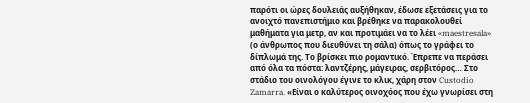παρότι οι ώρες δουλειάς αυξήθηκαν, έδωσε εξετάσεις για το ανοιχτό πανεπιστήμιο και βρέθηκε να παρακολουθεί μαθήματα για μετρ, αν και προτιμάει να το λέει «maestresala» (ο άνθρωπος που διευθύνει τη σάλα) όπως το γράφει το δίπλωμά της. Το βρίσκει πιο ρομαντικό. Έπρεπε να περάσει από όλα τα πόστα: λαντζέρης, μάγειρας, σερβιτόρος… Στο στάδιο του οινολόγου έγινε το κλικ, χάρη στον Custodio Zamarra. «Είναι ο καλύτερος οινοχόος που έχω γνωρίσει στη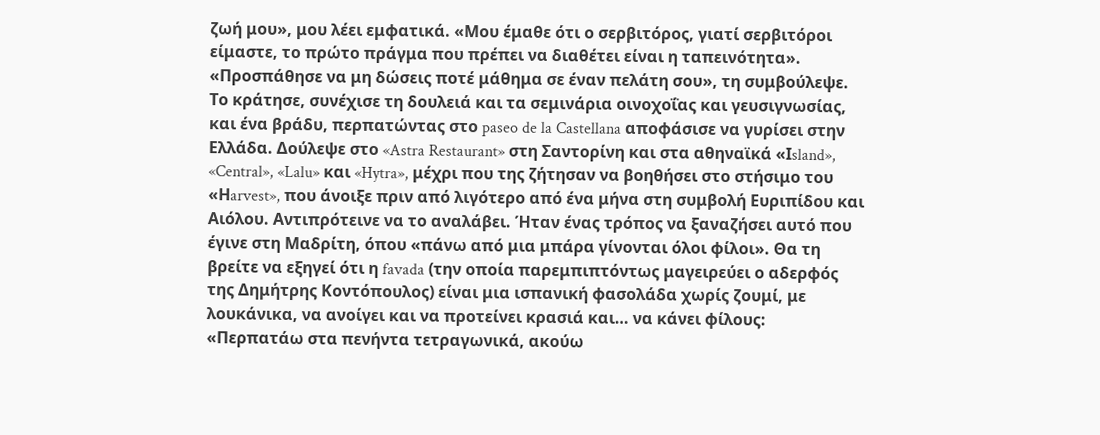ζωή μου», μου λέει εμφατικά. «Μου έμαθε ότι ο σερβιτόρος, γιατί σερβιτόροι είμαστε, το πρώτο πράγμα που πρέπει να διαθέτει είναι η ταπεινότητα». «Προσπάθησε να μη δώσεις ποτέ μάθημα σε έναν πελάτη σου», τη συμβούλεψε. Το κράτησε, συνέχισε τη δουλειά και τα σεμινάρια οινοχοΐας και γευσιγνωσίας, και ένα βράδυ, περπατώντας στο paseo de la Castellana αποφάσισε να γυρίσει στην Ελλάδα. Δούλεψε στο «Astra Restaurant» στη Σαντορίνη και στα αθηναϊκά «Ιsland», «Central», «Lalu» και «Hytra», μέχρι που της ζήτησαν να βοηθήσει στο στήσιμο του «Ηarvest», που άνοιξε πριν από λιγότερο από ένα μήνα στη συμβολή Ευριπίδου και Αιόλου. Αντιπρότεινε να το αναλάβει. Ήταν ένας τρόπος να ξαναζήσει αυτό που έγινε στη Μαδρίτη, όπου «πάνω από μια μπάρα γίνονται όλοι φίλοι». Θα τη βρείτε να εξηγεί ότι η favada (την οποία παρεμπιπτόντως μαγειρεύει ο αδερφός της Δημήτρης Κοντόπουλος) είναι μια ισπανική φασολάδα χωρίς ζουμί, με λουκάνικα, να ανοίγει και να προτείνει κρασιά και… να κάνει φίλους: «Περπατάω στα πενήντα τετραγωνικά, ακούω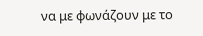να με φωνάζουν με το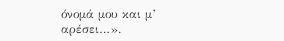όνομά μου και μ’ αρέσει…».